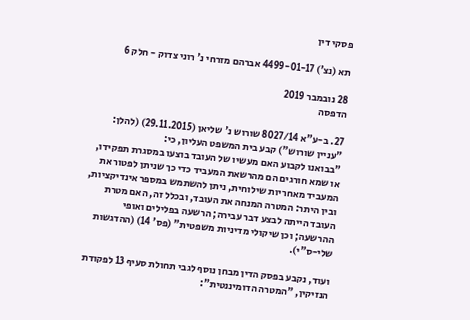פסקי דין

תא (נצ') 4499-01-17 אברהם מזרחי נ' רוני צדוק - חלק 6

28 נובמבר 2019
הדפסה

27. ב-ע"א 8027/14 שורוש נ' שליאן (29.11.2015) (להלן: "עניין שורוש") קבע בית המשפט העליון, כי:
"בבואנו לקבוע האם מעשיו של העובד בוצעו במסגרת תפקידו, או שמא חורגים הם מהרשאת המעביד כדי כך שניתן לפטור את המעביד מאחריות שילוחית, ניתן להשתמש במספר אינדיקציות, ובין היתר: המטרה המנחה את העובד, ובכלל זה, האם מטרת העובד הייתה לבצע דבר עבירה; הרשעה בפלילים ואופי ההרשעה; וכן שיקולי מדיניות משפטית" (פס' 14) (ההדגשות שלי-ס"י).

ועוד, נקבע בפסק הדין מבחן נוסף לגבי תחולת סעיף 13 לפקודת הנזיקין, "המטרה הדומיננטית":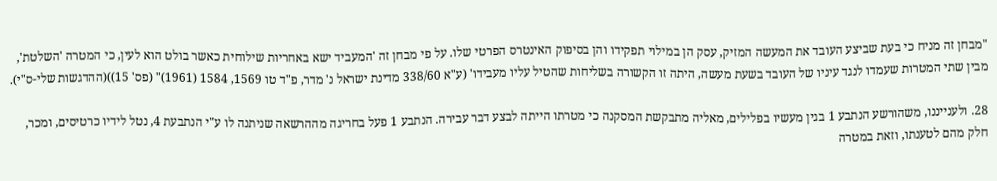"מבחן זה מניח כי בעת שביצע העובד את המעשה המזיק, עסק הן במילוי תפקידו והן בסיפוק האינטרס הפרטי שלו. על פי מבחן זה 'המעביד ישא באחריות שילוחית כאשר בולט הוא לעין, כי המטרה 'השלטת', מבין שתי המטרות שעמדו לנגד עיניו של העובד בשעת מעשה, היתה זו הקשורה בשליחות שהטיל עליו מעבידו' (ע"א 338/60 מדינת ישראל נ' מדר, פ"ד טו 1569, 1584 (1961)" (פס' 15))(ההדגשות שלי-ס"י).

28. ולענייננו, משהורשע הנתבע 1 בגין מעשיו בפלילים, מאליה מתבקשת המסקנה כי מטרתו הייתה לבצע דבר עבירה. הנתבע 1 פעל בחריגה מההרשאה שניתנה לו ע"י הנתבעת 4, נטל לידיו כרטיסים, ומכר, חלק מהם לטענתו, וזאת במטרה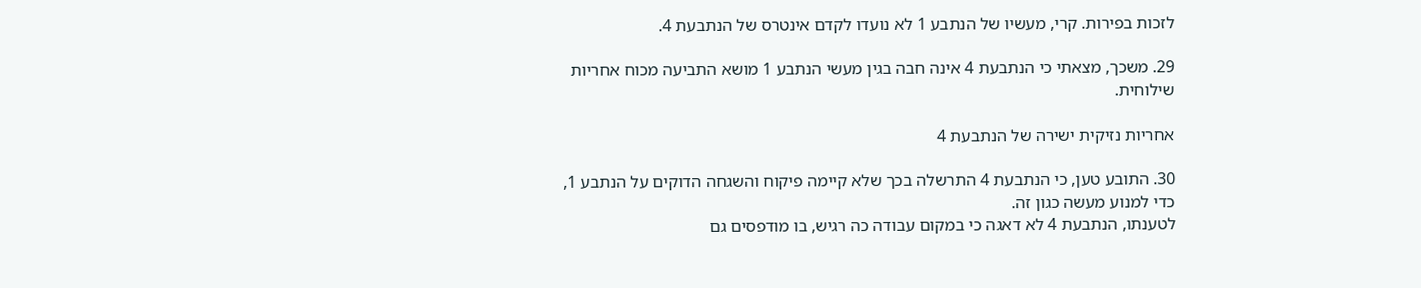לזכות בפירות. קרי, מעשיו של הנתבע 1 לא נועדו לקדם אינטרס של הנתבעת 4.

29. משכך, מצאתי כי הנתבעת 4 אינה חבה בגין מעשי הנתבע 1 מושא התביעה מכוח אחריות שילוחית.

אחריות נזיקית ישירה של הנתבעת 4

30. התובע טען, כי הנתבעת 4 התרשלה בכך שלא קיימה פיקוח והשגחה הדוקים על הנתבע 1, כדי למנוע מעשה כגון זה.
לטענתו, הנתבעת 4 לא דאגה כי במקום עבודה כה רגיש, בו מודפסים גם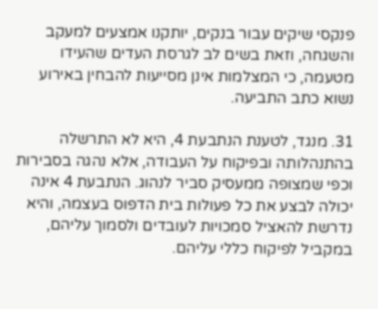פנקסי שיקים עבור בנקים, יותקנו אמצעים למעקב והשגחה, וזאת בשים לב לגרסת העדים שהעידו מטעמה, כי המצלמות אינן מסייעות להבחין באירוע נשוא כתב התביעה.

31. מנגד, לטענת הנתבעת 4, היא לא התרשלה בהתנהלותה ובפיקוח על העבודה, אלא נהגה בסבירות וכפי שמצופה ממעסיק סביר לנהוג. הנתבעת 4 אינה יכולה לבצע את כל פעולות בית הדפוס בעצמה, והיא נדרשת להאציל סמכויות לעובדים ולסמוך עליהם, במקביל לפיקוח כללי עליהם.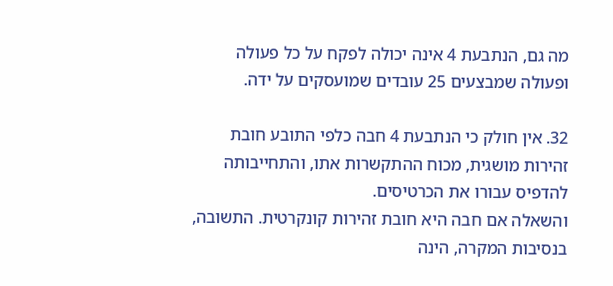מה גם, הנתבעת 4 אינה יכולה לפקח על כל פעולה ופעולה שמבצעים 25 עובדים שמועסקים על ידה.

32. אין חולק כי הנתבעת 4 חבה כלפי התובע חובת זהירות מושגית, מכוח ההתקשרות אתו, והתחייבותה להדפיס עבורו את הכרטיסים.
והשאלה אם חבה היא חובת זהירות קונקרטית. התשובה, בנסיבות המקרה, הינה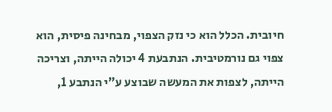חיובית. הכלל הוא כי נזק הצפוי, מבחינה פיסית, הוא צפוי גם נורמטיבית. הנתבעת 4 יכולה הייתה, וצריכה הייתה, לצפות את המעשה שבוצע ע"י הנתבע 1,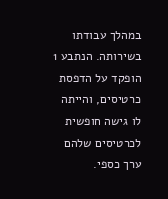במהלך עבודתו בשירותה. הנתבע 1 הופקד על הדפסת כרטיסים, והייתה לו גישה חופשית לכרטיסים שלהם ערך כספי.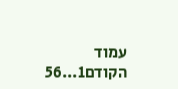עמוד הקודם1...56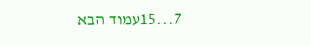7...15עמוד הבא